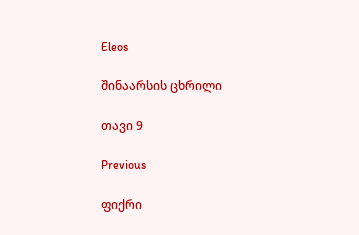Eleos

შინაარსის ცხრილი

თავი 9

Previous

ფიქრი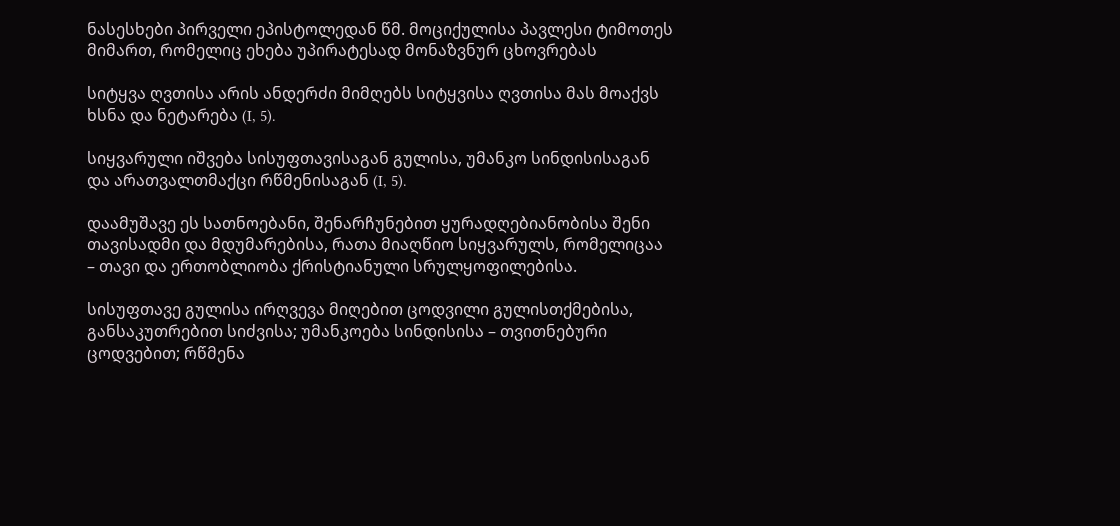ნასესხები პირველი ეპისტოლედან წმ. მოციქულისა პავლესი ტიმოთეს მიმართ, რომელიც ეხება უპირატესად მონაზვნურ ცხოვრებას

სიტყვა ღვთისა არის ანდერძი მიმღებს სიტყვისა ღვთისა მას მოაქვს ხსნა და ნეტარება (I, 5).

სიყვარული იშვება სისუფთავისაგან გულისა, უმანკო სინდისისაგან და არათვალთმაქცი რწმენისაგან (I, 5).

დაამუშავე ეს სათნოებანი, შენარჩუნებით ყურადღებიანობისა შენი თავისადმი და მდუმარებისა, რათა მიაღწიო სიყვარულს, რომელიცაა – თავი და ერთობლიობა ქრისტიანული სრულყოფილებისა.

სისუფთავე გულისა ირღვევა მიღებით ცოდვილი გულისთქმებისა, განსაკუთრებით სიძვისა; უმანკოება სინდისისა – თვითნებური ცოდვებით; რწმენა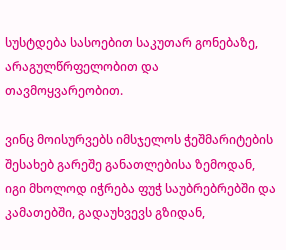სუსტდება სასოებით საკუთარ გონებაზე, არაგულწრფელობით და თავმოყვარეობით.

ვინც მოისურვებს იმსჯელოს ჭეშმარიტების შესახებ გარეშე განათლებისა ზემოდან, იგი მხოლოდ იჭრება ფუჭ საუბრებრებში და კამათებში, გადაუხვევს გზიდან,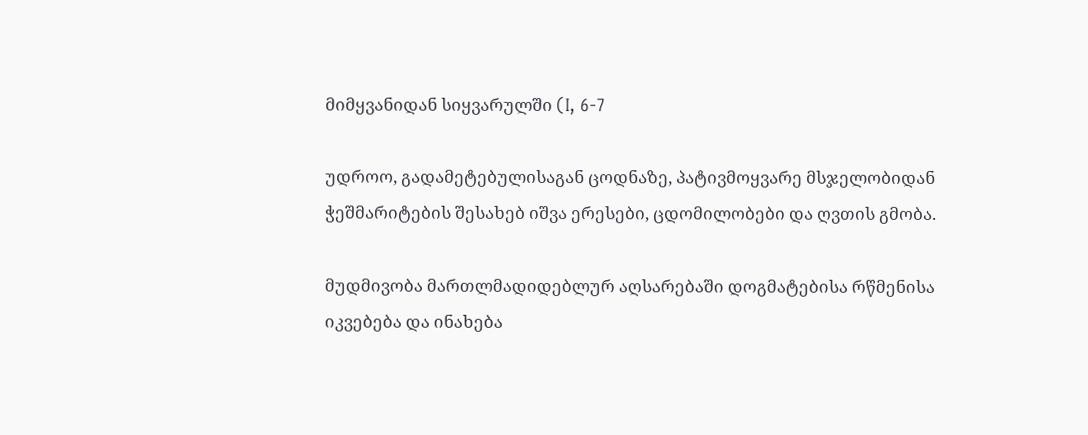მიმყვანიდან სიყვარულში (I, 6-7

უდროო, გადამეტებულისაგან ცოდნაზე, პატივმოყვარე მსჯელობიდან ჭეშმარიტების შესახებ იშვა ერესები, ცდომილობები და ღვთის გმობა.

მუდმივობა მართლმადიდებლურ აღსარებაში დოგმატებისა რწმენისა იკვებება და ინახება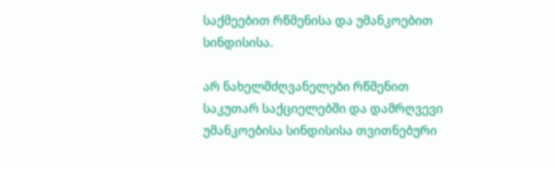საქმეებით რწმენისა და უმანკოებით სინდისისა.

არ ნახელმძღვანელები რწმენით საკუთარ საქციელებში და დამრღვევი უმანკოებისა სინდისისა თვითნებური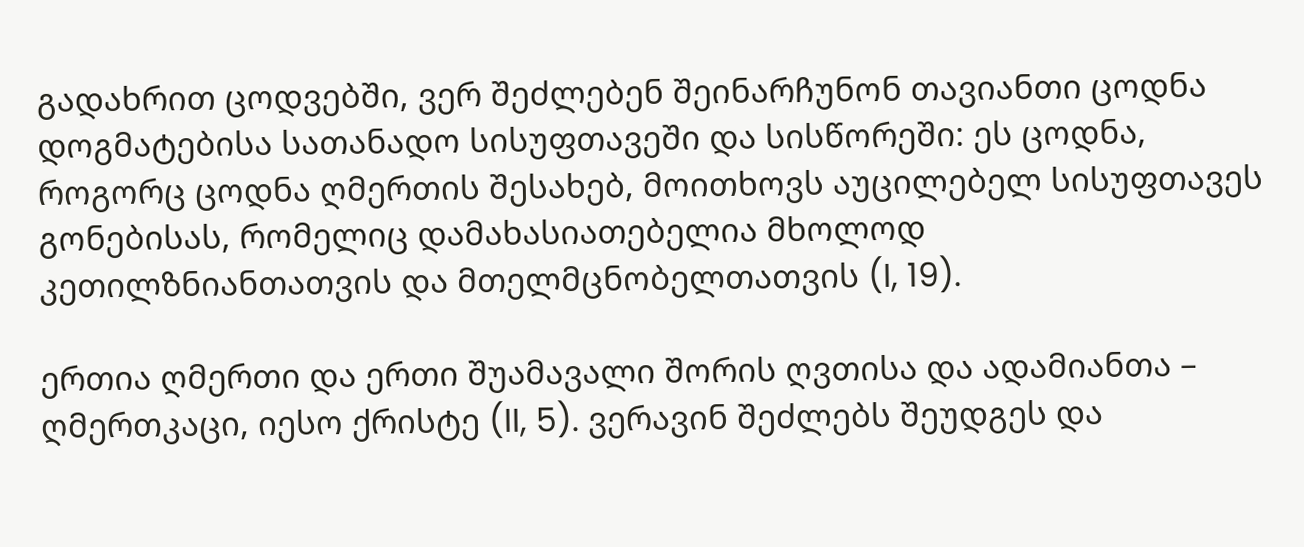გადახრით ცოდვებში, ვერ შეძლებენ შეინარჩუნონ თავიანთი ცოდნა დოგმატებისა სათანადო სისუფთავეში და სისწორეში: ეს ცოდნა, როგორც ცოდნა ღმერთის შესახებ, მოითხოვს აუცილებელ სისუფთავეს გონებისას, რომელიც დამახასიათებელია მხოლოდ კეთილზნიანთათვის და მთელმცნობელთათვის (I, 19).

ერთია ღმერთი და ერთი შუამავალი შორის ღვთისა და ადამიანთა – ღმერთკაცი, იესო ქრისტე (II, 5). ვერავინ შეძლებს შეუდგეს და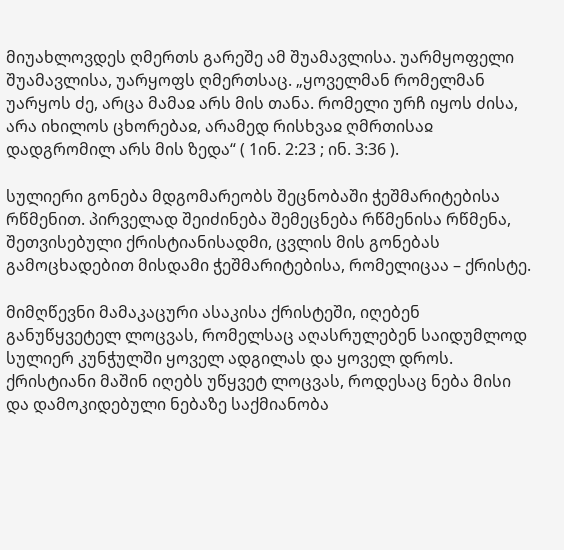მიუახლოვდეს ღმერთს გარეშე ამ შუამავლისა. უარმყოფელი შუამავლისა, უარყოფს ღმერთსაც. „ყოველმან რომელმან უარყოს ძე, არცა მამაჲ არს მის თანა. რომელი ურჩ იყოს ძისა, არა იხილოს ცხორებაჲ, არამედ რისხვაჲ ღმრთისაჲ დადგრომილ არს მის ზედა“ ( 1ინ. 2:23 ; ინ. 3:36 ).

სულიერი გონება მდგომარეობს შეცნობაში ჭეშმარიტებისა რწმენით. პირველად შეიძინება შემეცნება რწმენისა რწმენა, შეთვისებული ქრისტიანისადმი, ცვლის მის გონებას გამოცხადებით მისდამი ჭეშმარიტებისა, რომელიცაა – ქრისტე.

მიმღწევნი მამაკაცური ასაკისა ქრისტეში, იღებენ განუწყვეტელ ლოცვას, რომელსაც აღასრულებენ საიდუმლოდ სულიერ კუნჭულში ყოველ ადგილას და ყოველ დროს. ქრისტიანი მაშინ იღებს უწყვეტ ლოცვას, როდესაც ნება მისი და დამოკიდებული ნებაზე საქმიანობა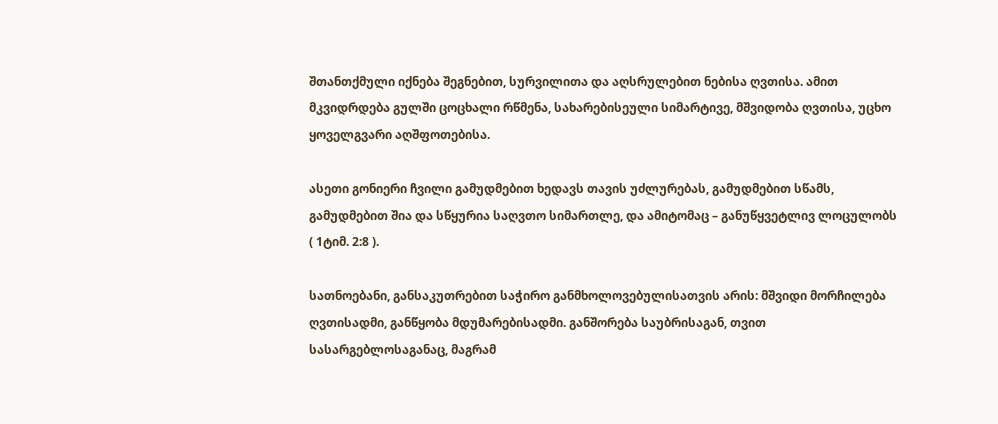შთანთქმული იქნება შეგნებით, სურვილითა და აღსრულებით ნებისა ღვთისა. ამით მკვიდრდება გულში ცოცხალი რწმენა, სახარებისეული სიმარტივე, მშვიდობა ღვთისა, უცხო ყოველგვარი აღშფოთებისა.

ასეთი გონიერი ჩვილი გამუდმებით ხედავს თავის უძლურებას, გამუდმებით სწამს, გამუდმებით შია და სწყურია საღვთო სიმართლე, და ამიტომაც – განუწყვეტლივ ლოცულობს ( 1ტიმ. 2:8 ).

სათნოებანი, განსაკუთრებით საჭირო განმხოლოვებულისათვის არის: მშვიდი მორჩილება ღვთისადმი, განწყობა მდუმარებისადმი. განშორება საუბრისაგან, თვით სასარგებლოსაგანაც, მაგრამ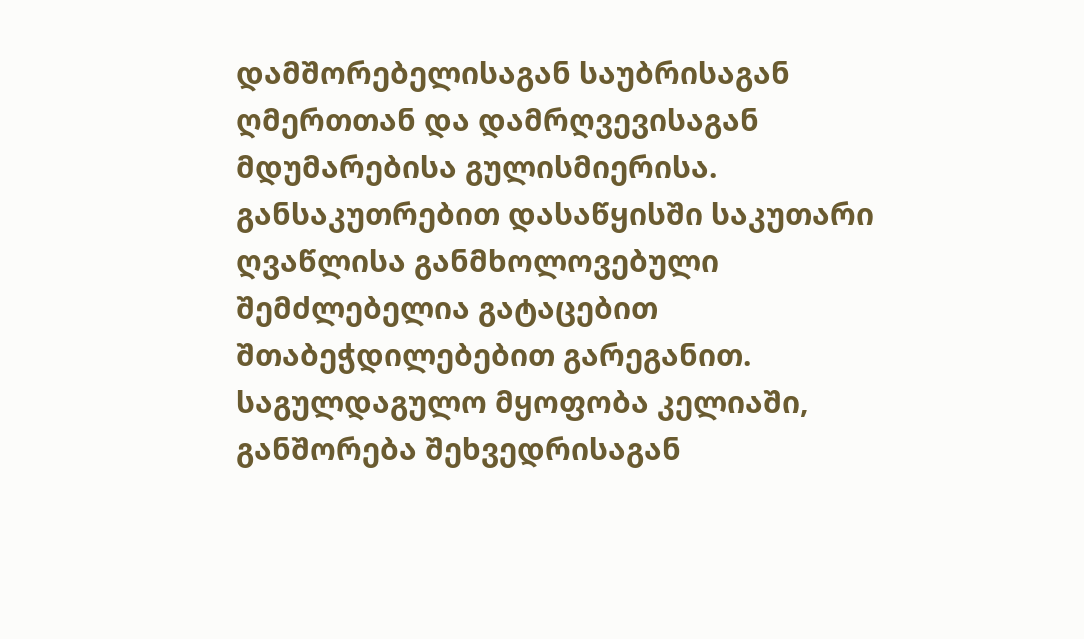დამშორებელისაგან საუბრისაგან ღმერთთან და დამრღვევისაგან მდუმარებისა გულისმიერისა. განსაკუთრებით დასაწყისში საკუთარი ღვაწლისა განმხოლოვებული შემძლებელია გატაცებით შთაბეჭდილებებით გარეგანით. საგულდაგულო მყოფობა კელიაში, განშორება შეხვედრისაგან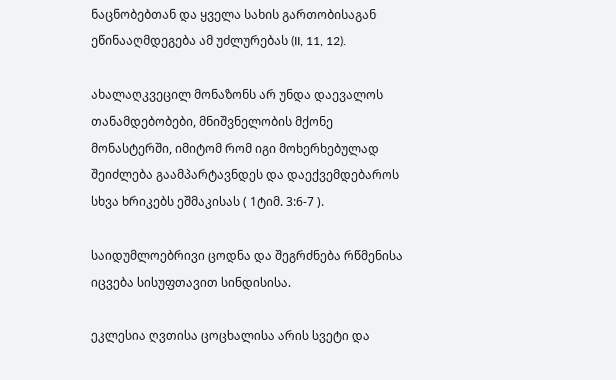ნაცნობებთან და ყველა სახის გართობისაგან ეწინააღმდეგება ამ უძლურებას (II, 11, 12).

ახალაღკვეცილ მონაზონს არ უნდა დაევალოს თანამდებობები, მნიშვნელობის მქონე მონასტერში, იმიტომ რომ იგი მოხერხებულად შეიძლება გაამპარტავნდეს და დაექვემდებაროს სხვა ხრიკებს ეშმაკისას ( 1ტიმ. 3:6-7 ).

საიდუმლოებრივი ცოდნა და შეგრძნება რწმენისა იცვება სისუფთავით სინდისისა.

ეკლესია ღვთისა ცოცხალისა არის სვეტი და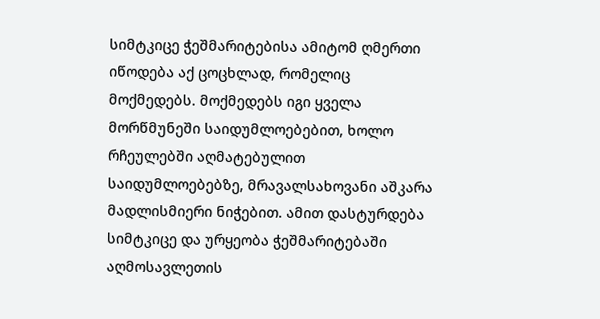სიმტკიცე ჭეშმარიტებისა ამიტომ ღმერთი იწოდება აქ ცოცხლად, რომელიც მოქმედებს. მოქმედებს იგი ყველა მორწმუნეში საიდუმლოებებით, ხოლო რჩეულებში აღმატებულით საიდუმლოებებზე, მრავალსახოვანი აშკარა მადლისმიერი ნიჭებით. ამით დასტურდება სიმტკიცე და ურყეობა ჭეშმარიტებაში აღმოსავლეთის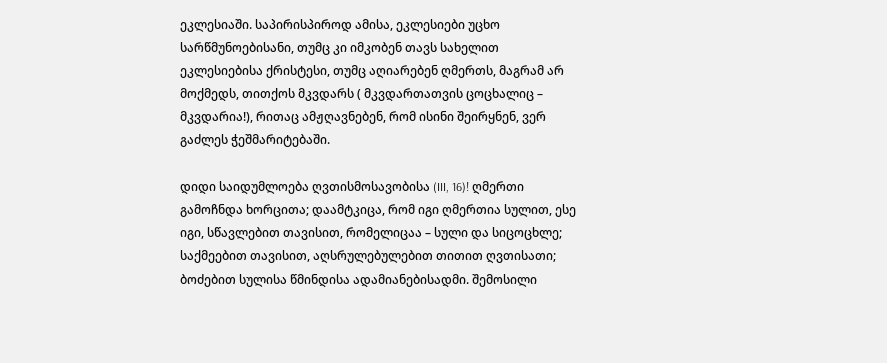ეკლესიაში. საპირისპიროდ ამისა, ეკლესიები უცხო სარწმუნოებისანი, თუმც კი იმკობენ თავს სახელით ეკლესიებისა ქრისტესი, თუმც აღიარებენ ღმერთს, მაგრამ არ მოქმედს, თითქოს მკვდარს ( მკვდართათვის ცოცხალიც – მკვდარია!), რითაც ამჟღავნებენ, რომ ისინი შეირყნენ, ვერ გაძლეს ჭეშმარიტებაში.

დიდი საიდუმლოება ღვთისმოსავობისა (III, 16)! ღმერთი გამოჩნდა ხორცითა; დაამტკიცა, რომ იგი ღმერთია სულით, ესე იგი, სწავლებით თავისით, რომელიცაა – სული და სიცოცხლე; საქმეებით თავისით, აღსრულებულებით თითით ღვთისათი; ბოძებით სულისა წმინდისა ადამიანებისადმი. შემოსილი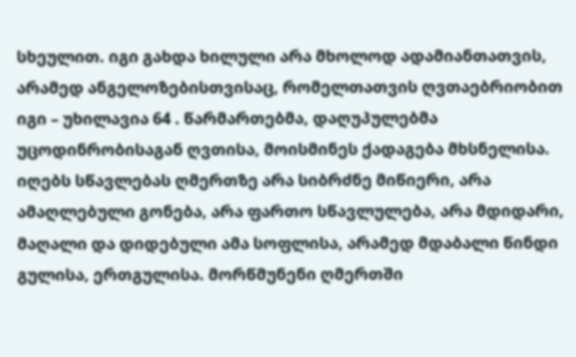სხეულით. იგი გახდა ხილული არა მხოლოდ ადამიანთათვის, არამედ ანგელოზებისთვისაც, რომელთათვის ღვთაებრიობით იგი – უხილავია 64 . წარმართებმა, დაღუპულებმა უცოდინრობისაგან ღვთისა, მოისმინეს ქადაგება მხსნელისა. იღებს სწავლებას ღმერთზე არა სიბრძნე მიწიერი, არა ამაღლებული გონება, არა ფართო სწავლულება, არა მდიდარი, მაღალი და დიდებული ამა სოფლისა, არამედ მდაბალი წინდი გულისა, ერთგულისა. მორწმუნენი ღმერთში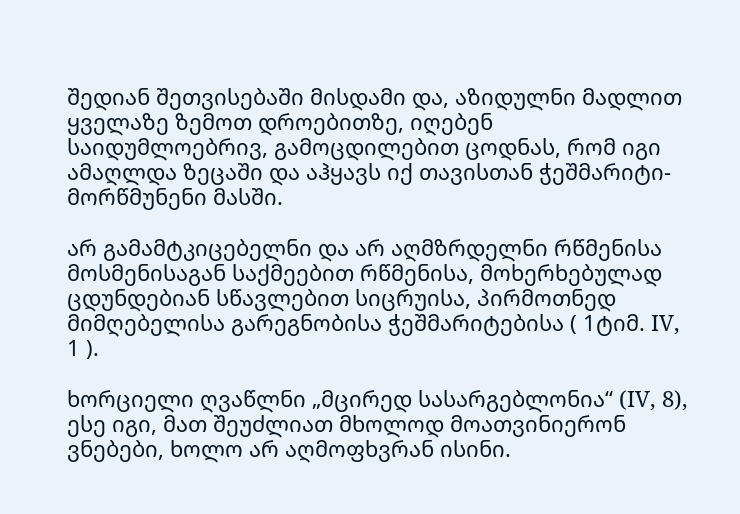შედიან შეთვისებაში მისდამი და, აზიდულნი მადლით ყველაზე ზემოთ დროებითზე, იღებენ საიდუმლოებრივ, გამოცდილებით ცოდნას, რომ იგი ამაღლდა ზეცაში და აჰყავს იქ თავისთან ჭეშმარიტი-მორწმუნენი მასში.

არ გამამტკიცებელნი და არ აღმზრდელნი რწმენისა მოსმენისაგან საქმეებით რწმენისა, მოხერხებულად ცდუნდებიან სწავლებით სიცრუისა, პირმოთნედ მიმღებელისა გარეგნობისა ჭეშმარიტებისა ( 1ტიმ. IV, 1 ).

ხორციელი ღვაწლნი „მცირედ სასარგებლონია“ (IV, 8), ესე იგი, მათ შეუძლიათ მხოლოდ მოათვინიერონ ვნებები, ხოლო არ აღმოფხვრან ისინი.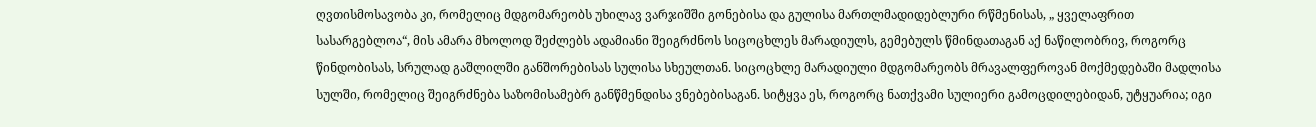ღვთისმოსავობა კი, რომელიც მდგომარეობს უხილავ ვარჯიშში გონებისა და გულისა მართლმადიდებლური რწმენისას, „ ყველაფრით სასარგებლოა“, მის ამარა მხოლოდ შეძლებს ადამიანი შეიგრძნოს სიცოცხლეს მარადიულს, გემებულს წმინდათაგან აქ ნაწილობრივ, როგორც წინდობისას, სრულად გაშლილში განშორებისას სულისა სხეულთან. სიცოცხლე მარადიული მდგომარეობს მრავალფეროვან მოქმედებაში მადლისა სულში, რომელიც შეიგრძნება საზომისამებრ განწმენდისა ვნებებისაგან. სიტყვა ეს, როგორც ნათქვამი სულიერი გამოცდილებიდან, უტყუარია; იგი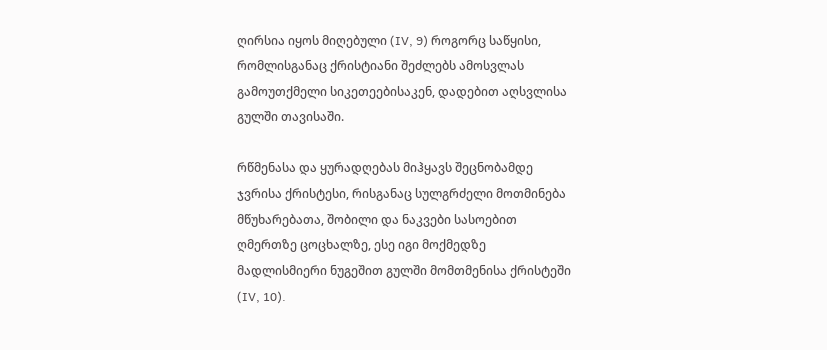ღირსია იყოს მიღებული (IV, 9) როგორც საწყისი, რომლისგანაც ქრისტიანი შეძლებს ამოსვლას გამოუთქმელი სიკეთეებისაკენ, დადებით აღსვლისა გულში თავისაში.

რწმენასა და ყურადღებას მიჰყავს შეცნობამდე ჯვრისა ქრისტესი, რისგანაც სულგრძელი მოთმინება მწუხარებათა, შობილი და ნაკვები სასოებით ღმერთზე ცოცხალზე, ესე იგი მოქმედზე მადლისმიერი ნუგეშით გულში მომთმენისა ქრისტეში (IV, 10).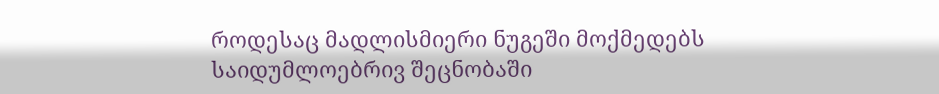როდესაც მადლისმიერი ნუგეში მოქმედებს საიდუმლოებრივ შეცნობაში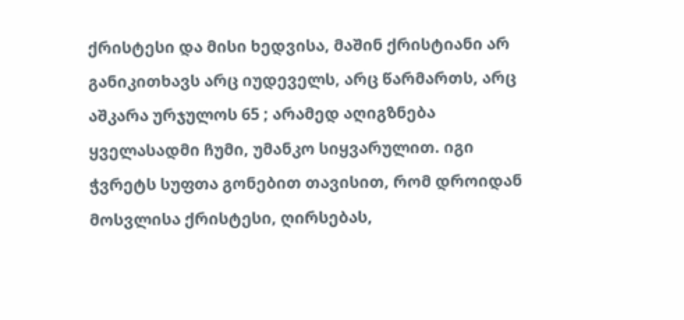ქრისტესი და მისი ხედვისა, მაშინ ქრისტიანი არ განიკითხავს არც იუდეველს, არც წარმართს, არც აშკარა ურჯულოს 65 ; არამედ აღიგზნება ყველასადმი ჩუმი, უმანკო სიყვარულით. იგი ჭვრეტს სუფთა გონებით თავისით, რომ დროიდან მოსვლისა ქრისტესი, ღირსებას,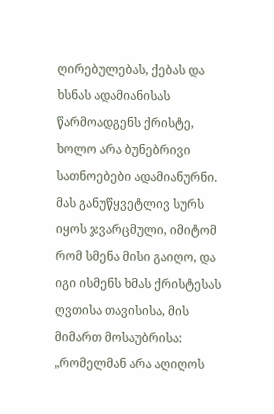ღირებულებას, ქებას და ხსნას ადამიანისას წარმოადგენს ქრისტე, ხოლო არა ბუნებრივი სათნოებები ადამიანურნი. მას განუწყვეტლივ სურს იყოს ჯვარცმული, იმიტომ რომ სმენა მისი გაიღო, და იგი ისმენს ხმას ქრისტესას ღვთისა თავისისა, მის მიმართ მოსაუბრისა: „რომელმან არა აღიღოს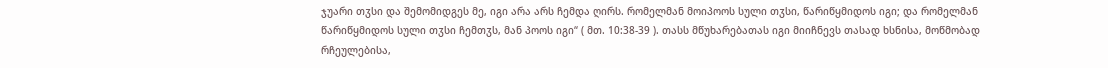ჯუარი თჳსი და შემომიდგეს მე, იგი არა არს ჩემდა ღირს. რომელმან მოიპოოს სული თჳსი, წარიწყმიდოს იგი; და რომელმან წარიწყმიდოს სული თჳსი ჩემთჳს, მან პოოს იგი“ ( მთ. 10:38-39 ). თასს მწუხარებათას იგი მიიჩნევს თასად ხსნისა, მოწმობად რჩეულებისა,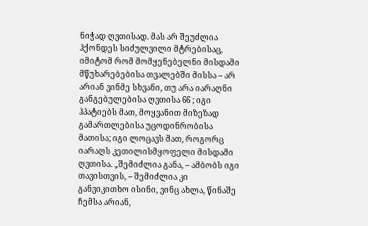ნიჭად ღვთისად. მას არ შეუძლია ჰქონდეს სიძულვილი მტრებისაც, იმიტომ რომ მომყენებელნი მისდამი მწუხარებებისა თვალებში მისსა – არ არიან ვინმე სხვანი, თუ არა იარაღნი განგებულებისა ღვთისა 66 ; იგი ჰპატიებს მათ, მოყვანით მიზეზად გამართლებისა უცოდინრობისა მათისა; იგი ლოცავს მათ, როგორც იარაღს კეთილისმყოფელი მისდამი ღვთისა. „შემიძლია განა, – ამბობს იგი თავისთვის, – შემიძლია კი განვიკითხო ისინი, ვინც ახლა, წინაშე ჩემსა არიან,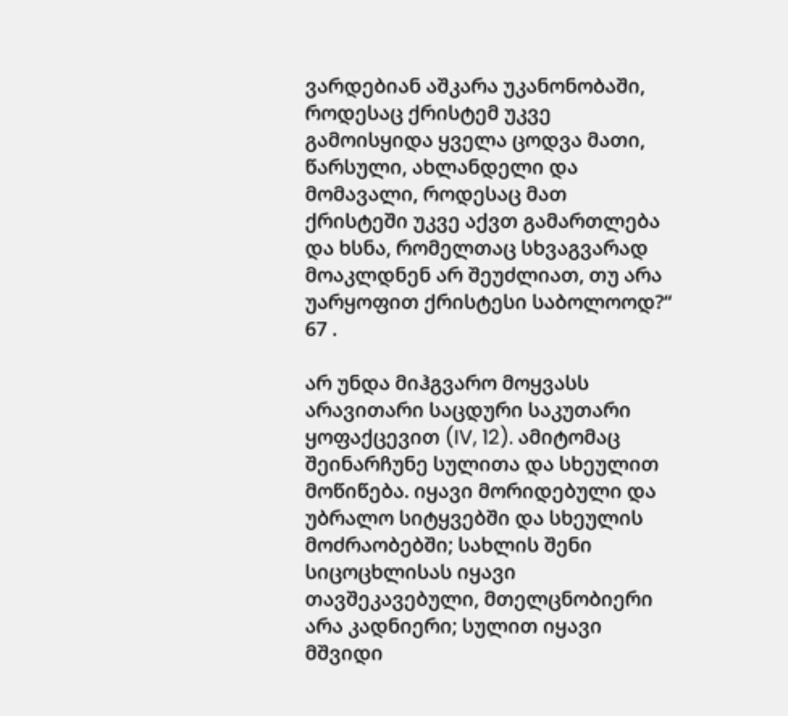ვარდებიან აშკარა უკანონობაში, როდესაც ქრისტემ უკვე გამოისყიდა ყველა ცოდვა მათი, წარსული, ახლანდელი და მომავალი, როდესაც მათ ქრისტეში უკვე აქვთ გამართლება და ხსნა, რომელთაც სხვაგვარად მოაკლდნენ არ შეუძლიათ, თუ არა უარყოფით ქრისტესი საბოლოოდ?“ 67 .

არ უნდა მიჰგვარო მოყვასს არავითარი საცდური საკუთარი ყოფაქცევით (IV, 12). ამიტომაც შეინარჩუნე სულითა და სხეულით მოწიწება. იყავი მორიდებული და უბრალო სიტყვებში და სხეულის მოძრაობებში; სახლის შენი სიცოცხლისას იყავი თავშეკავებული, მთელცნობიერი არა კადნიერი; სულით იყავი მშვიდი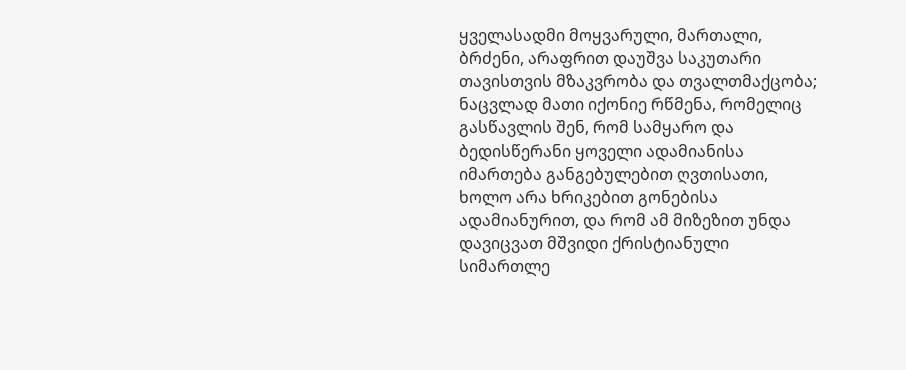ყველასადმი მოყვარული, მართალი, ბრძენი, არაფრით დაუშვა საკუთარი თავისთვის მზაკვრობა და თვალთმაქცობა; ნაცვლად მათი იქონიე რწმენა, რომელიც გასწავლის შენ, რომ სამყარო და ბედისწერანი ყოველი ადამიანისა იმართება განგებულებით ღვთისათი, ხოლო არა ხრიკებით გონებისა ადამიანურით, და რომ ამ მიზეზით უნდა დავიცვათ მშვიდი ქრისტიანული სიმართლე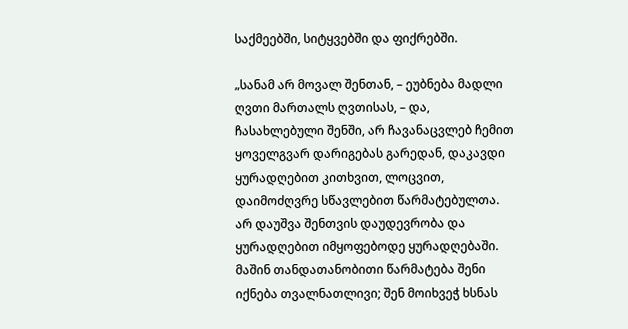საქმეებში, სიტყვებში და ფიქრებში.

„სანამ არ მოვალ შენთან, – ეუბნება მადლი ღვთი მართალს ღვთისას, – და, ჩასახლებული შენში, არ ჩავანაცვლებ ჩემით ყოველგვარ დარიგებას გარედან, დაკავდი ყურადღებით კითხვით, ლოცვით, დაიმოძღვრე სწავლებით წარმატებულთა. არ დაუშვა შენთვის დაუდევრობა და ყურადღებით იმყოფებოდე ყურადღებაში. მაშინ თანდათანობითი წარმატება შენი იქნება თვალნათლივი; შენ მოიხვეჭ ხსნას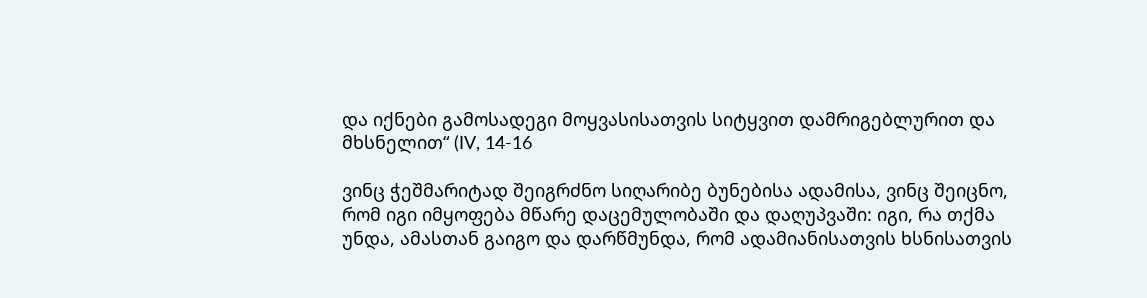და იქნები გამოსადეგი მოყვასისათვის სიტყვით დამრიგებლურით და მხსნელით“ (IV, 14-16

ვინც ჭეშმარიტად შეიგრძნო სიღარიბე ბუნებისა ადამისა, ვინც შეიცნო, რომ იგი იმყოფება მწარე დაცემულობაში და დაღუპვაში: იგი, რა თქმა უნდა, ამასთან გაიგო და დარწმუნდა, რომ ადამიანისათვის ხსნისათვის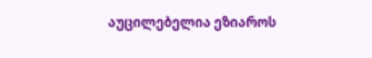აუცილებელია ეზიაროს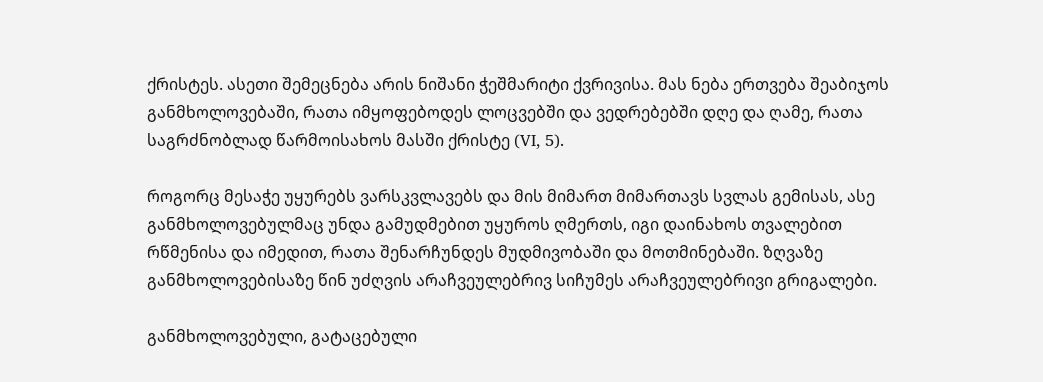ქრისტეს. ასეთი შემეცნება არის ნიშანი ჭეშმარიტი ქვრივისა. მას ნება ერთვება შეაბიჯოს განმხოლოვებაში, რათა იმყოფებოდეს ლოცვებში და ვედრებებში დღე და ღამე, რათა საგრძნობლად წარმოისახოს მასში ქრისტე (VI, 5).

როგორც მესაჭე უყურებს ვარსკვლავებს და მის მიმართ მიმართავს სვლას გემისას, ასე განმხოლოვებულმაც უნდა გამუდმებით უყუროს ღმერთს, იგი დაინახოს თვალებით რწმენისა და იმედით, რათა შენარჩუნდეს მუდმივობაში და მოთმინებაში. ზღვაზე განმხოლოვებისაზე წინ უძღვის არაჩვეულებრივ სიჩუმეს არაჩვეულებრივი გრიგალები.

განმხოლოვებული, გატაცებული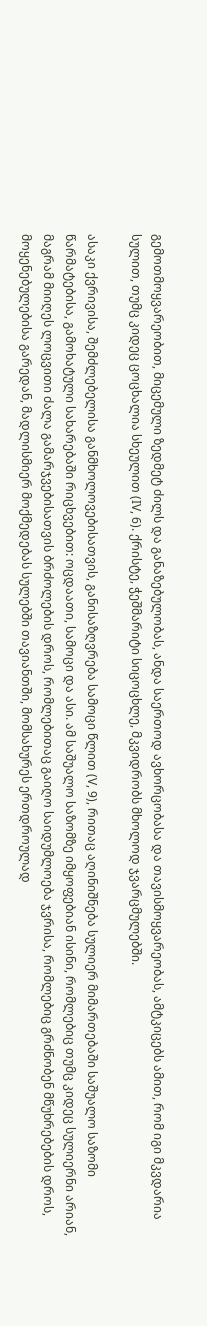გემოთმოყვარეობით, მიცემული ზედმეტ ძილს და განაზებულობას, ანდა საერთოდ ავხორცობასა და თავისმოყვარეობას, ამტკიცებს ამით, რომ იგი მკვდარია სულით, თუმც კიდეც ცოცხალია სხეულით (IV, 6). ქრისტე, ჭეშმარიტი სიცოცხლე, მკვიდრობს მხოლოდ ჯვარცმულებში.

ასაკი ქვრივისა, შემძლებელისა განმხოლოვებისათვის, განისაზღვრება სამოცი წლით (V, 9), რითაც აღინიშნება სულიერ მიმართებაში საშუალო საზომი წარმატებისა, გამოხატული სახარებაში რიცხვებით: ოცდაათი, სამოცი და ასი. ამ საშუალო საზომზე იმყოფებიან ისინი, რომლებიც თუმც კიდეც სულიერნი არიან, მაგრამ მიიღეს ლოცვითი ძალა გამარჯვებისათვის ბრძოლების დროს, რომლებითაც გაიღო საიდუმლოება ჯვრისა, რომლებიც გრძნობენ მწუხრებების დროს, მოყენებულებისა გარედან, მადლისმიერ მოქმედებას სულებში თავიანთში, მომსახურეს ერთდროულად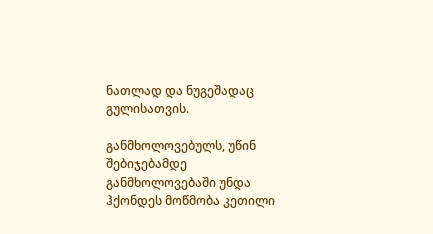ნათლად და ნუგეშადაც გულისათვის.

განმხოლოვებულს, უწინ შებიჯებამდე განმხოლოვებაში უნდა ჰქონდეს მოწმობა კეთილი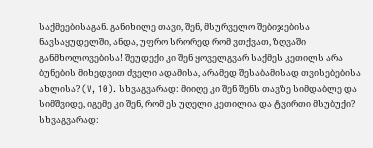საქმეებისაგან. განიხილე თავი, შენ, მსურველო შებიჯებისა ნავსაყუდელში, ანდა, უფრო სრორედ რომ ვთქვათ, ზღვაში განმხოლოვებისა! შეუდექი კი შენ ყოველგვარ საქმეს კეთილს არა ბუნების მიხედვით ძველი ადამისა, არამედ შესაბამისად თვისებებისა ახლისა? (V, 10). სხვაგვარად: მიიღე კი შენ შენს თავზე სიმდაბლე და სიმშვიდე, იგემე კი შენ, რომ ეს უღელი კეთილია და ტვირთი მსუბუქი? სხვაგვარად: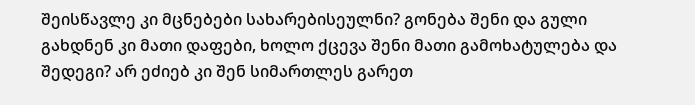შეისწავლე კი მცნებები სახარებისეულნი? გონება შენი და გული გახდნენ კი მათი დაფები, ხოლო ქცევა შენი მათი გამოხატულება და შედეგი? არ ეძიებ კი შენ სიმართლეს გარეთ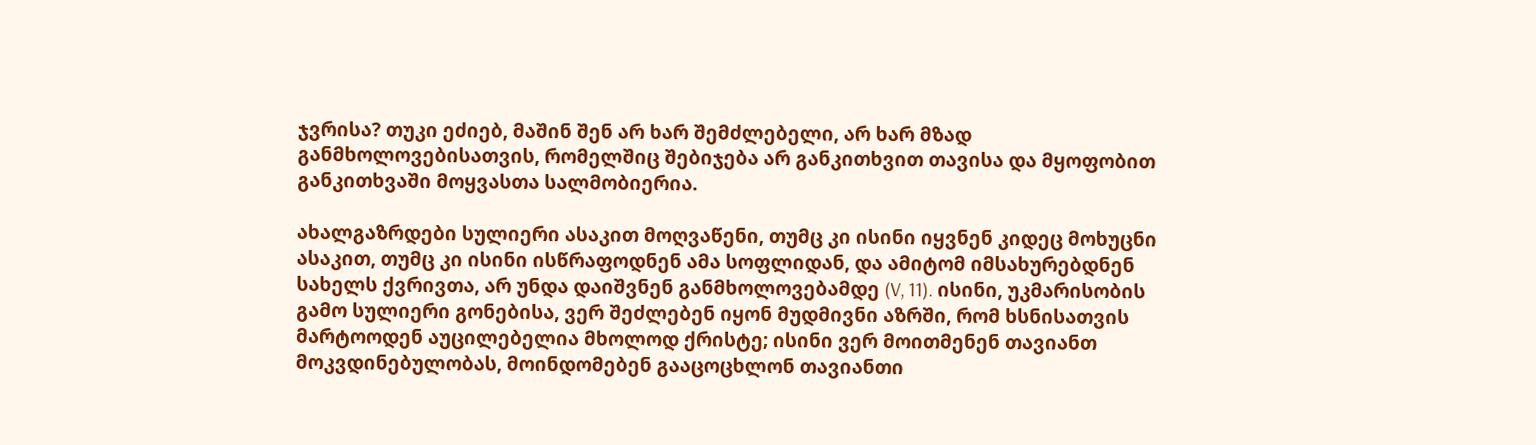ჯვრისა? თუკი ეძიებ, მაშინ შენ არ ხარ შემძლებელი, არ ხარ მზად განმხოლოვებისათვის, რომელშიც შებიჯება არ განკითხვით თავისა და მყოფობით განკითხვაში მოყვასთა სალმობიერია.

ახალგაზრდები სულიერი ასაკით მოღვაწენი, თუმც კი ისინი იყვნენ კიდეც მოხუცნი ასაკით, თუმც კი ისინი ისწრაფოდნენ ამა სოფლიდან, და ამიტომ იმსახურებდნენ სახელს ქვრივთა, არ უნდა დაიშვნენ განმხოლოვებამდე (V, 11). ისინი, უკმარისობის გამო სულიერი გონებისა, ვერ შეძლებენ იყონ მუდმივნი აზრში, რომ ხსნისათვის მარტოოდენ აუცილებელია მხოლოდ ქრისტე; ისინი ვერ მოითმენენ თავიანთ მოკვდინებულობას, მოინდომებენ გააცოცხლონ თავიანთი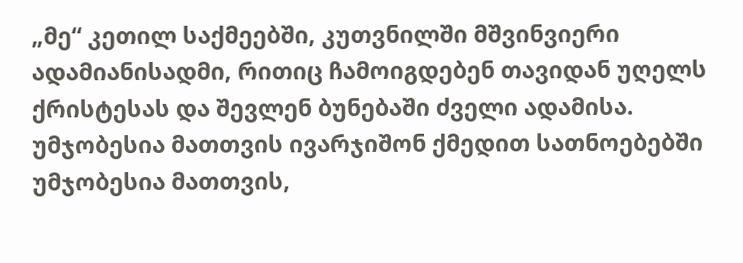„მე“ კეთილ საქმეებში, კუთვნილში მშვინვიერი ადამიანისადმი, რითიც ჩამოიგდებენ თავიდან უღელს ქრისტესას და შევლენ ბუნებაში ძველი ადამისა. უმჯობესია მათთვის ივარჯიშონ ქმედით სათნოებებში უმჯობესია მათთვის,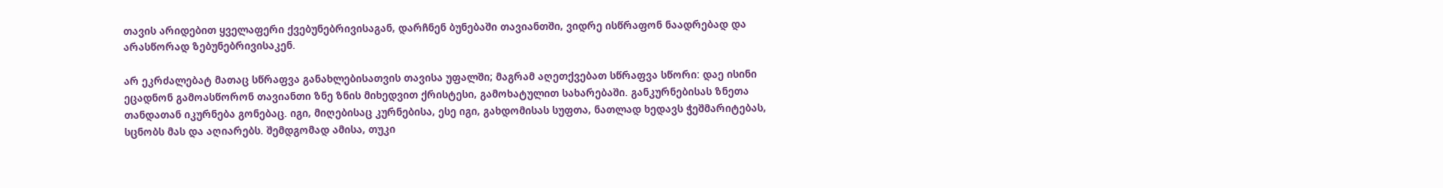თავის არიდებით ყველაფერი ქვებუნებრივისაგან, დარჩნენ ბუნებაში თავიანთში, ვიდრე ისწრაფონ ნაადრებად და არასწორად ზებუნებრივისაკენ.

არ ეკრძალებატ მათაც სწრაფვა განახლებისათვის თავისა უფალში; მაგრამ აღეთქვებათ სწრაფვა სწორი: დაე ისინი ეცადნონ გამოასწორონ თავიანთი ზნე ზნის მიხედვით ქრისტესი, გამოხატულით სახარებაში. განკურნებისას ზნეთა თანდათან იკურნება გონებაც. იგი, მიღებისაც კურნებისა, ესე იგი, გახდომისას სუფთა, ნათლად ხედავს ჭეშმარიტებას, სცნობს მას და აღიარებს. შემდგომად ამისა, თუკი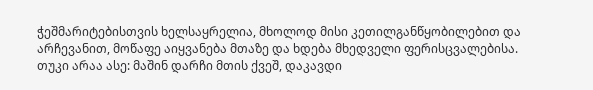ჭეშმარიტებისთვის ხელსაყრელია, მხოლოდ მისი კეთილგანწყობილებით და არჩევანით, მოწაფე აიყვანება მთაზე და ხდება მხედველი ფერისცვალებისა. თუკი არაა ასე: მაშინ დარჩი მთის ქვეშ, დაკავდი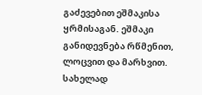გაძევებით ეშმაკისა ყრმისაგან. ეშმაკი განიდევნება რწმენით, ლოცვით და მარხვით. სახელად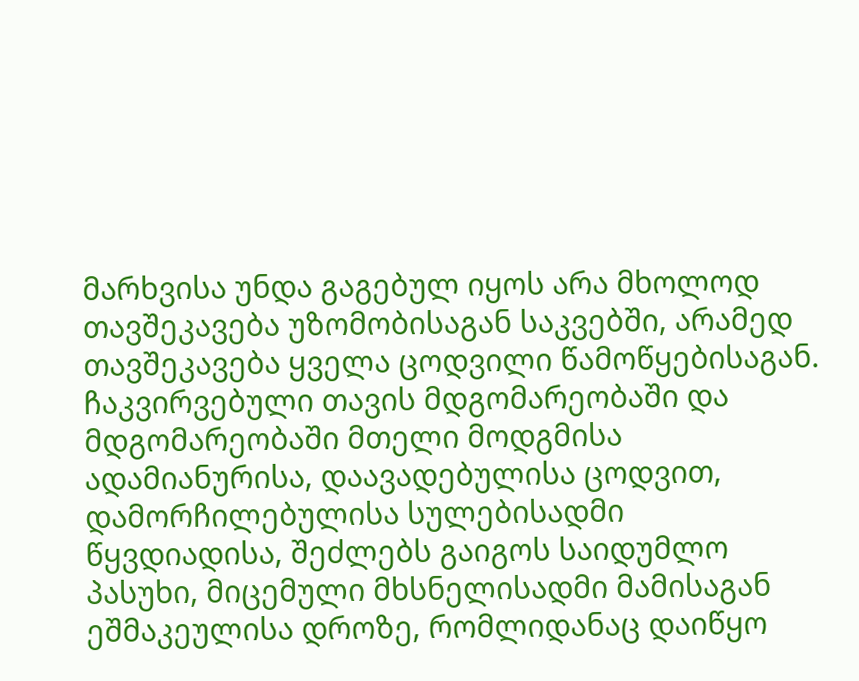მარხვისა უნდა გაგებულ იყოს არა მხოლოდ თავშეკავება უზომობისაგან საკვებში, არამედ თავშეკავება ყველა ცოდვილი წამოწყებისაგან. ჩაკვირვებული თავის მდგომარეობაში და მდგომარეობაში მთელი მოდგმისა ადამიანურისა, დაავადებულისა ცოდვით, დამორჩილებულისა სულებისადმი წყვდიადისა, შეძლებს გაიგოს საიდუმლო პასუხი, მიცემული მხსნელისადმი მამისაგან ეშმაკეულისა დროზე, რომლიდანაც დაიწყო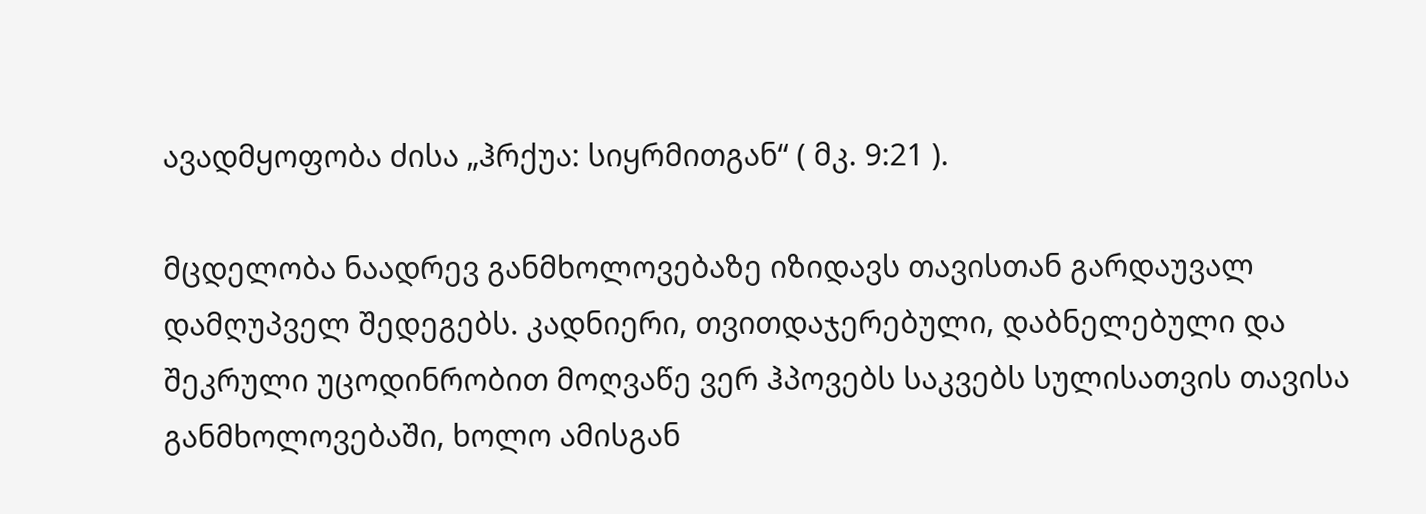ავადმყოფობა ძისა „ჰრქუა: სიყრმითგან“ ( მკ. 9:21 ).

მცდელობა ნაადრევ განმხოლოვებაზე იზიდავს თავისთან გარდაუვალ დამღუპველ შედეგებს. კადნიერი, თვითდაჯერებული, დაბნელებული და შეკრული უცოდინრობით მოღვაწე ვერ ჰპოვებს საკვებს სულისათვის თავისა განმხოლოვებაში, ხოლო ამისგან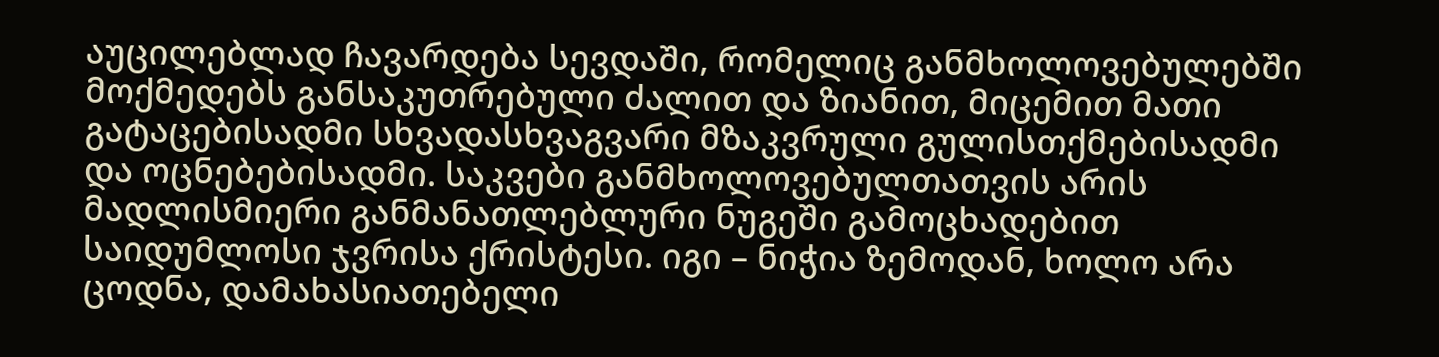აუცილებლად ჩავარდება სევდაში, რომელიც განმხოლოვებულებში მოქმედებს განსაკუთრებული ძალით და ზიანით, მიცემით მათი გატაცებისადმი სხვადასხვაგვარი მზაკვრული გულისთქმებისადმი და ოცნებებისადმი. საკვები განმხოლოვებულთათვის არის მადლისმიერი განმანათლებლური ნუგეში გამოცხადებით საიდუმლოსი ჯვრისა ქრისტესი. იგი – ნიჭია ზემოდან, ხოლო არა ცოდნა, დამახასიათებელი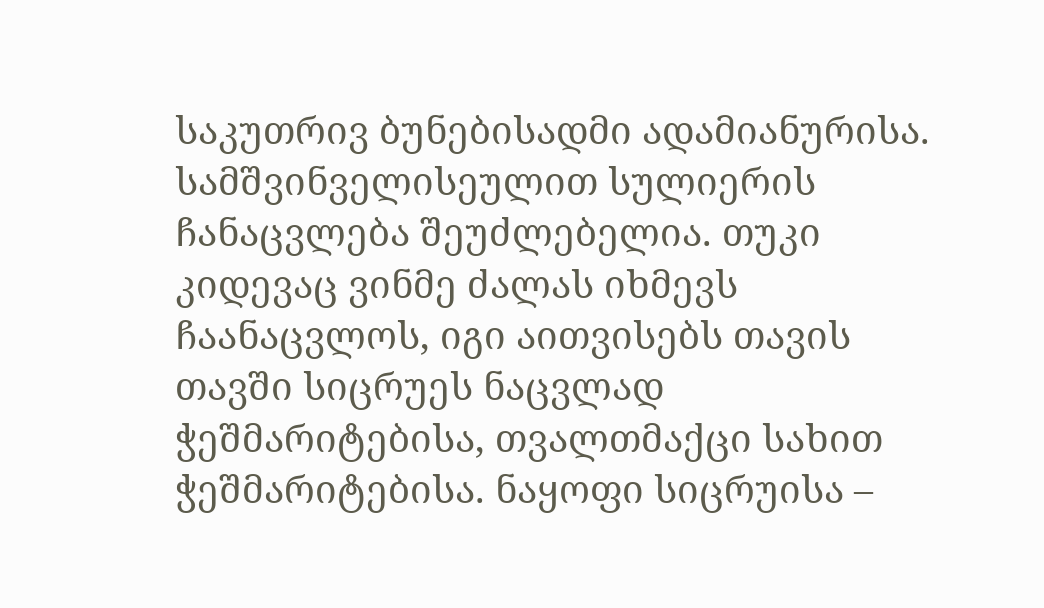საკუთრივ ბუნებისადმი ადამიანურისა. სამშვინველისეულით სულიერის ჩანაცვლება შეუძლებელია. თუკი კიდევაც ვინმე ძალას იხმევს ჩაანაცვლოს, იგი აითვისებს თავის თავში სიცრუეს ნაცვლად ჭეშმარიტებისა, თვალთმაქცი სახით ჭეშმარიტებისა. ნაყოფი სიცრუისა –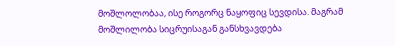მოშლოლობაა, ისე როგორც ნაყოფიც სევდისა. მაგრამ მოშლილობა სიცრუისაგან განსხვავდება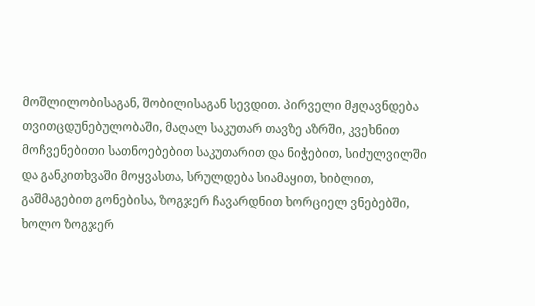მოშლილობისაგან, შობილისაგან სევდით. პირველი მჟღავნდება თვითცდუნებულობაში, მაღალ საკუთარ თავზე აზრში, კვეხნით მოჩვენებითი სათნოებებით საკუთარით და ნიჭებით, სიძულვილში და განკითხვაში მოყვასთა, სრულდება სიამაყით, ხიბლით, გაშმაგებით გონებისა, ზოგჯერ ჩავარდნით ხორციელ ვნებებში, ხოლო ზოგჯერ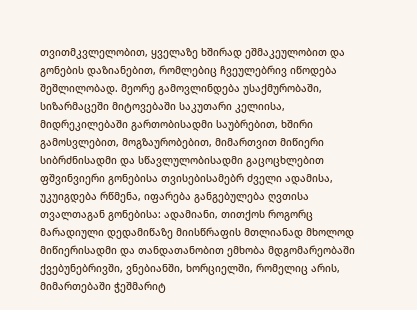თვითმკვლელობით, ყველაზე ხშირად ეშმაკეულობით და გონების დაზიანებით, რომლებიც ჩვეულებრივ იწოდება შეშლილობად. მეორე გამოვლინდება უსაქმურობაში, სიზარმაცეში მიტოვებაში საკუთარი კელიისა, მიდრეკილებაში გართობისადმი საუბრებით, ხშირი გამოსვლებით, მოგზაურობებით, მიმართვით მიწიერი სიბრძნისადმი და სწავლულობისადმი გაცოცხლებით ფშვინვიერი გონებისა თვისებისამებრ ძველი ადამისა, უკუიგდება რწმენა, იფარება განგებულება ღვთისა თვალთაგან გონებისა: ადამიანი, თითქოს როგორც მარადიული დედამიწაზე მიისწრაფის მთლიანად მხოლოდ მიწიერისადმი და თანდათანობით ემხობა მდგომარეობაში ქვებუნებრივში, ვნებიანში, ხორციელში, რომელიც არის, მიმართებაში ჭეშმარიტ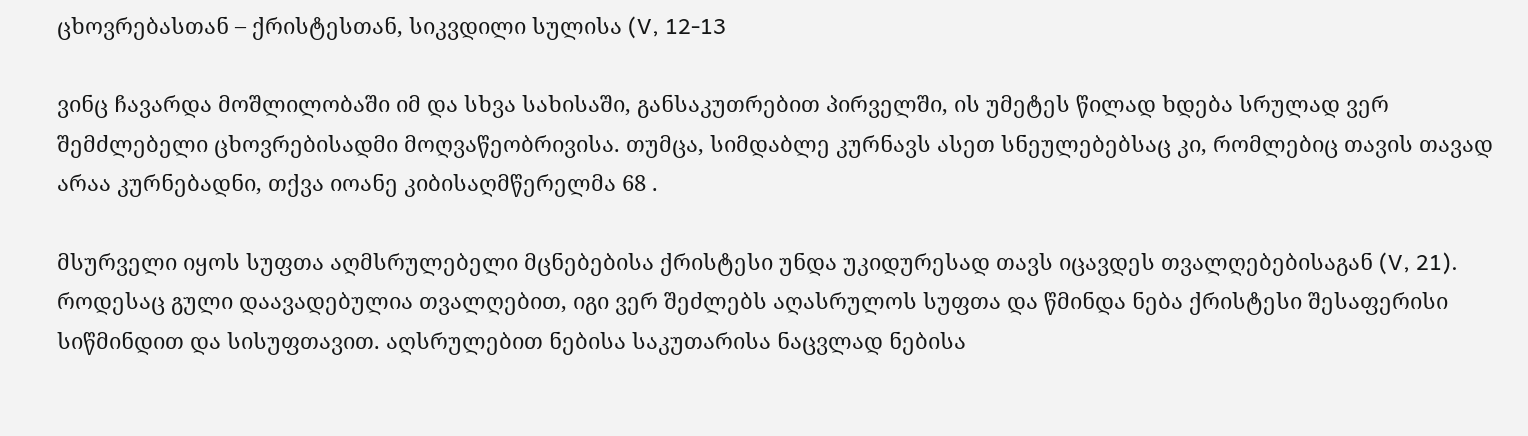ცხოვრებასთან – ქრისტესთან, სიკვდილი სულისა (V, 12-13

ვინც ჩავარდა მოშლილობაში იმ და სხვა სახისაში, განსაკუთრებით პირველში, ის უმეტეს წილად ხდება სრულად ვერ შემძლებელი ცხოვრებისადმი მოღვაწეობრივისა. თუმცა, სიმდაბლე კურნავს ასეთ სნეულებებსაც კი, რომლებიც თავის თავად არაა კურნებადნი, თქვა იოანე კიბისაღმწერელმა 68 .

მსურველი იყოს სუფთა აღმსრულებელი მცნებებისა ქრისტესი უნდა უკიდურესად თავს იცავდეს თვალღებებისაგან (V, 21). როდესაც გული დაავადებულია თვალღებით, იგი ვერ შეძლებს აღასრულოს სუფთა და წმინდა ნება ქრისტესი შესაფერისი სიწმინდით და სისუფთავით. აღსრულებით ნებისა საკუთარისა ნაცვლად ნებისა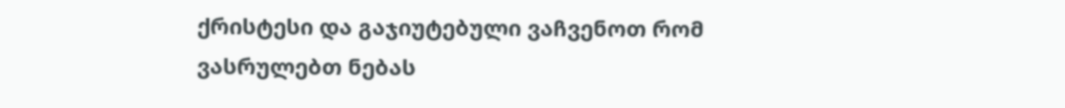ქრისტესი და გაჯიუტებული ვაჩვენოთ რომ ვასრულებთ ნებას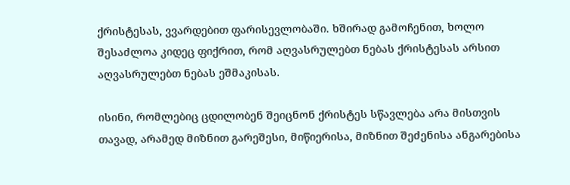ქრისტესას, ვვარდებით ფარისევლობაში. ხშირად გამოჩენით, ხოლო შესაძლოა კიდეც ფიქრით, რომ აღვასრულებთ ნებას ქრისტესას არსით აღვასრულებთ ნებას ეშმაკისას.

ისინი, რომლებიც ცდილობენ შეიცნონ ქრისტეს სწავლება არა მისთვის თავად, არამედ მიზნით გარეშესი, მიწიერისა, მიზნით შეძენისა ანგარებისა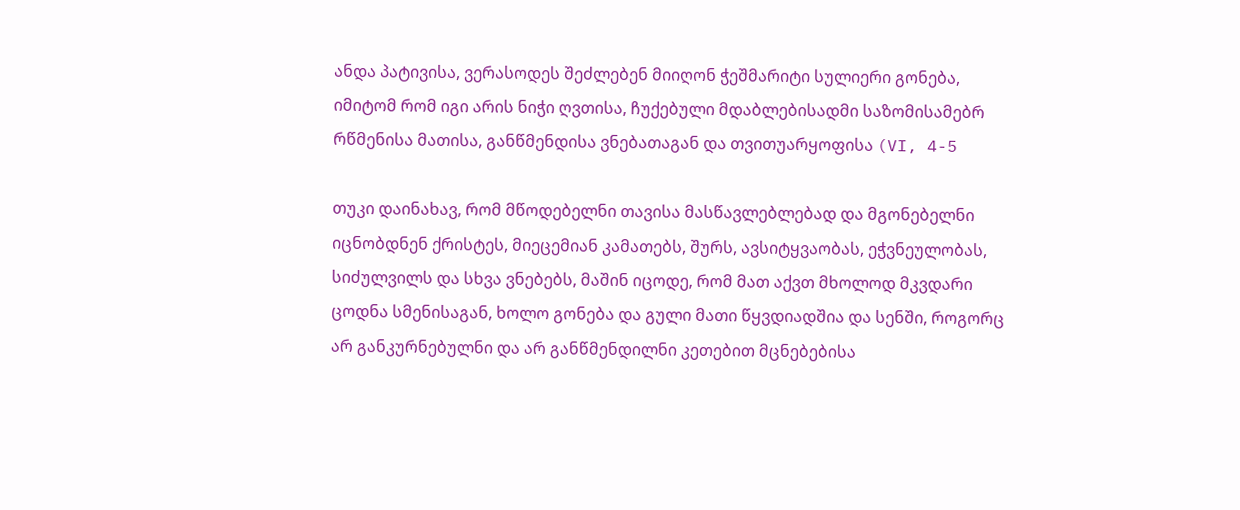ანდა პატივისა, ვერასოდეს შეძლებენ მიიღონ ჭეშმარიტი სულიერი გონება, იმიტომ რომ იგი არის ნიჭი ღვთისა, ჩუქებული მდაბლებისადმი საზომისამებრ რწმენისა მათისა, განწმენდისა ვნებათაგან და თვითუარყოფისა (VI, 4-5

თუკი დაინახავ, რომ მწოდებელნი თავისა მასწავლებლებად და მგონებელნი იცნობდნენ ქრისტეს, მიეცემიან კამათებს, შურს, ავსიტყვაობას, ეჭვნეულობას, სიძულვილს და სხვა ვნებებს, მაშინ იცოდე, რომ მათ აქვთ მხოლოდ მკვდარი ცოდნა სმენისაგან, ხოლო გონება და გული მათი წყვდიადშია და სენში, როგორც არ განკურნებულნი და არ განწმენდილნი კეთებით მცნებებისა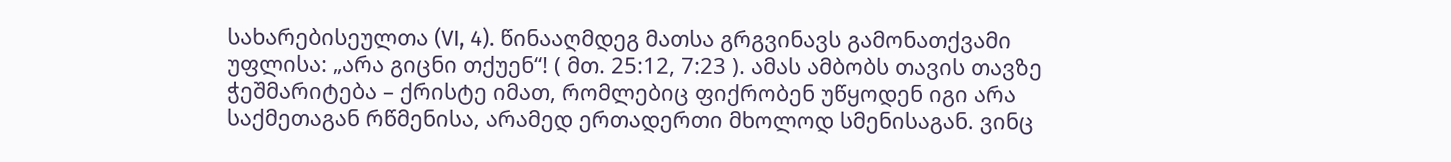სახარებისეულთა (VI, 4). წინააღმდეგ მათსა გრგვინავს გამონათქვამი უფლისა: „არა გიცნი თქუენ“! ( მთ. 25:12, 7:23 ). ამას ამბობს თავის თავზე ჭეშმარიტება – ქრისტე იმათ, რომლებიც ფიქრობენ უწყოდენ იგი არა საქმეთაგან რწმენისა, არამედ ერთადერთი მხოლოდ სმენისაგან. ვინც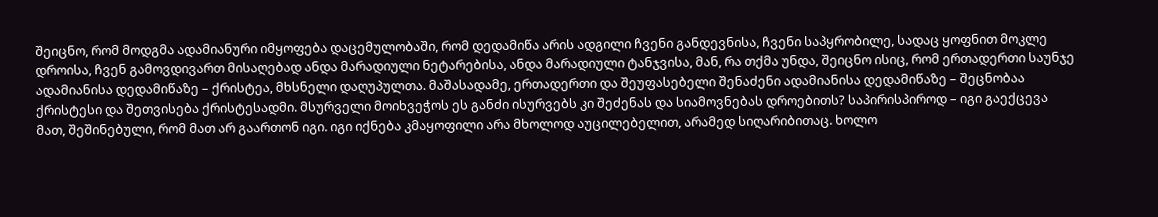შეიცნო, რომ მოდგმა ადამიანური იმყოფება დაცემულობაში, რომ დედამიწა არის ადგილი ჩვენი განდევნისა, ჩვენი საპყრობილე, სადაც ყოფნით მოკლე დროისა, ჩვენ გამოვდივართ მისაღებად ანდა მარადიული ნეტარებისა, ანდა მარადიული ტანჯვისა, მან, რა თქმა უნდა, შეიცნო ისიც, რომ ერთადერთი საუნჯე ადამიანისა დედამიწაზე – ქრისტეა, მხსნელი დაღუპულთა. მაშასადამე, ერთადერთი და შეუფასებელი შენაძენი ადამიანისა დედამიწაზე – შეცნობაა ქრისტესი და შეთვისება ქრისტესადმი. მსურველი მოიხვეჭოს ეს განძი ისურვებს კი შეძენას და სიამოვნებას დროებითს? საპირისპიროდ – იგი გაექცევა მათ, შეშინებული, რომ მათ არ გაართონ იგი. იგი იქნება კმაყოფილი არა მხოლოდ აუცილებელით, არამედ სიღარიბითაც. ხოლო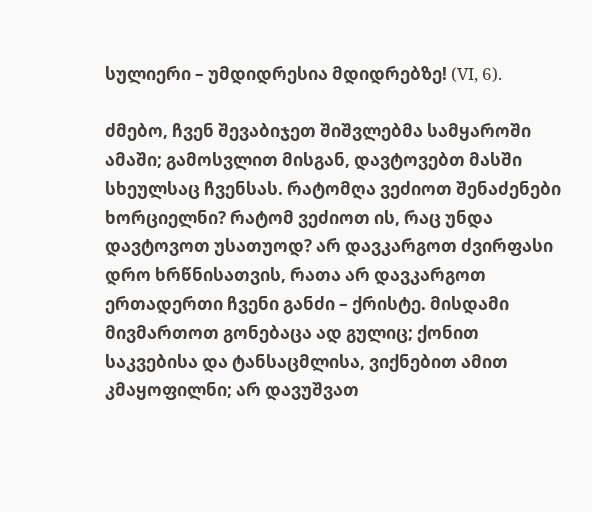სულიერი – უმდიდრესია მდიდრებზე! (VI, 6).

ძმებო, ჩვენ შევაბიჯეთ შიშვლებმა სამყაროში ამაში; გამოსვლით მისგან, დავტოვებთ მასში სხეულსაც ჩვენსას. რატომღა ვეძიოთ შენაძენები ხორციელნი? რატომ ვეძიოთ ის, რაც უნდა დავტოვოთ უსათუოდ? არ დავკარგოთ ძვირფასი დრო ხრწნისათვის, რათა არ დავკარგოთ ერთადერთი ჩვენი განძი – ქრისტე. მისდამი მივმართოთ გონებაცა ად გულიც; ქონით საკვებისა და ტანსაცმლისა, ვიქნებით ამით კმაყოფილნი; არ დავუშვათ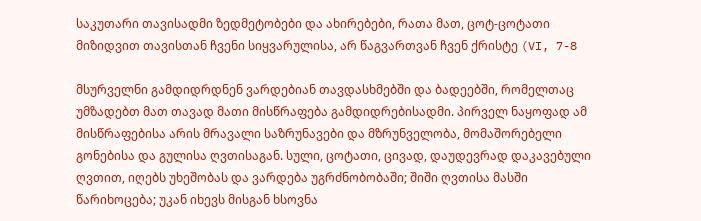საკუთარი თავისადმი ზედმეტობები და ახირებები, რათა მათ, ცოტ-ცოტათი მიზიდვით თავისთან ჩვენი სიყვარულისა, არ წაგვართვან ჩვენ ქრისტე (VI, 7-8

მსურველნი გამდიდრდნენ ვარდებიან თავდასხმებში და ბადეებში, რომელთაც უმზადებთ მათ თავად მათი მისწრაფება გამდიდრებისადმი. პირველ ნაყოფად ამ მისწრაფებისა არის მრავალი საზრუნავები და მზრუნველობა, მომაშორებელი გონებისა და გულისა ღვთისაგან. სული, ცოტათი, ცივად, დაუდევრად დაკავებული ღვთით, იღებს უხეშობას და ვარდება უგრძნობობაში; შიში ღვთისა მასში წარიხოცება; უკან იხევს მისგან ხსოვნა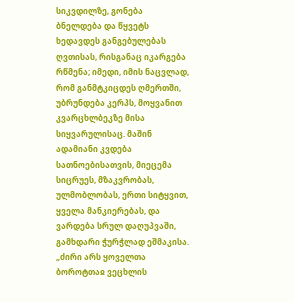სიკვდილზე, გონება ბნელდება და წყვეტს ხედავდეს განგებულებას ღვთისას, რისგანაც იკარგება რწმენა; იმედი, იმის ნაცვლად, რომ განმტკიცდეს ღმერთში, უბრუნდება კერპს, მოყვანით კვარცხლბეკზე მისა სიყვარულისაც. მაშინ ადამიანი კვდება სათნოებისათვის, მიეცემა სიცრუეს, მზაკვრობას, ულმობლობას, ერთი სიტყვით, ყველა მანკიერებას, და ვარდება სრულ დაღუპვაში, გამხდარი ჭურჭლად ეშმაკისა. „ძირი არს ყოველთა ბოროტთაჲ ვეცხლის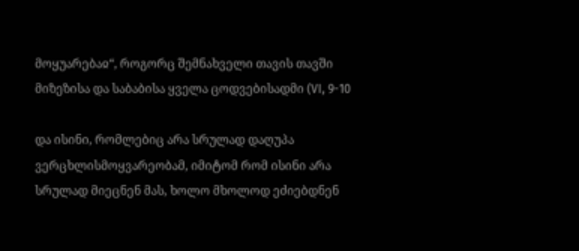მოყუარებაჲ“, როგორც შემნახველი თავის თავში მიზეზისა და საბაბისა ყველა ცოდვებისადმი (VI, 9-10

და ისინი, რომლებიც არა სრულად დაღუპა ვერცხლისმოყვარეობამ, იმიტომ რომ ისინი არა სრულად მიეცნენ მას, ხოლო მხოლოდ ეძიებდნენ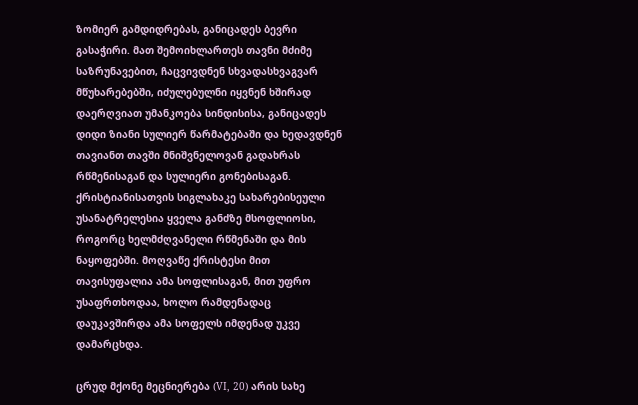ზომიერ გამდიდრებას, განიცადეს ბევრი გასაჭირი. მათ შემოიხლართეს თავნი მძიმე საზრუნავებით, ჩაცვივდნენ სხვადასხვაგვარ მწუხარებებში, იძულებულნი იყვნენ ხშირად დაერღვიათ უმანკოება სინდისისა, განიცადეს დიდი ზიანი სულიერ წარმატებაში და ხედავდნენ თავიანთ თავში მნიშვნელოვან გადახრას რწმენისაგან და სულიერი გონებისაგან. ქრისტიანისათვის სიგლახაკე სახარებისეული უსანატრელესია ყველა განძზე მსოფლიოსი, როგორც ხელმძღვანელი რწმენაში და მის ნაყოფებში. მოღვაწე ქრისტესი მით თავისუფალია ამა სოფლისაგან, მით უფრო უსაფრთხოდაა, ხოლო რამდენადაც დაუკავშირდა ამა სოფელს იმდენად უკვე დამარცხდა.

ცრუდ მქონე მეცნიერება (VI, 20) არის სახე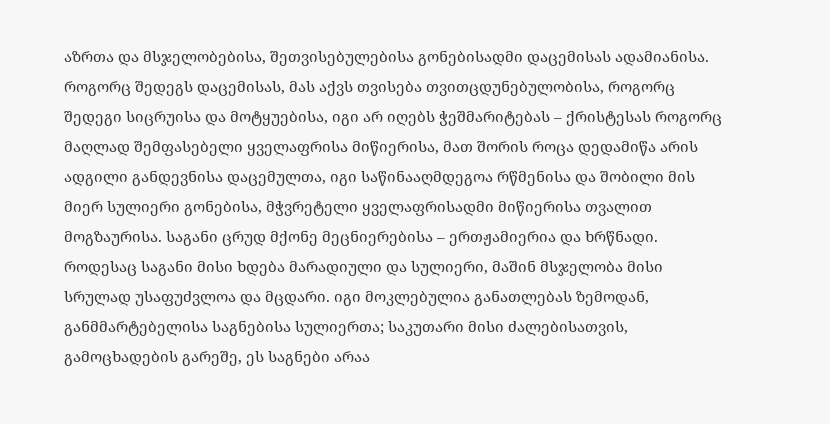აზრთა და მსჯელობებისა, შეთვისებულებისა გონებისადმი დაცემისას ადამიანისა. როგორც შედეგს დაცემისას, მას აქვს თვისება თვითცდუნებულობისა, როგორც შედეგი სიცრუისა და მოტყუებისა, იგი არ იღებს ჭეშმარიტებას – ქრისტესას როგორც მაღლად შემფასებელი ყველაფრისა მიწიერისა, მათ შორის როცა დედამიწა არის ადგილი განდევნისა დაცემულთა, იგი საწინააღმდეგოა რწმენისა და შობილი მის მიერ სულიერი გონებისა, მჭვრეტელი ყველაფრისადმი მიწიერისა თვალით მოგზაურისა. საგანი ცრუდ მქონე მეცნიერებისა – ერთჟამიერია და ხრწნადი. როდესაც საგანი მისი ხდება მარადიული და სულიერი, მაშინ მსჯელობა მისი სრულად უსაფუძვლოა და მცდარი. იგი მოკლებულია განათლებას ზემოდან, განმმარტებელისა საგნებისა სულიერთა; საკუთარი მისი ძალებისათვის, გამოცხადების გარეშე, ეს საგნები არაა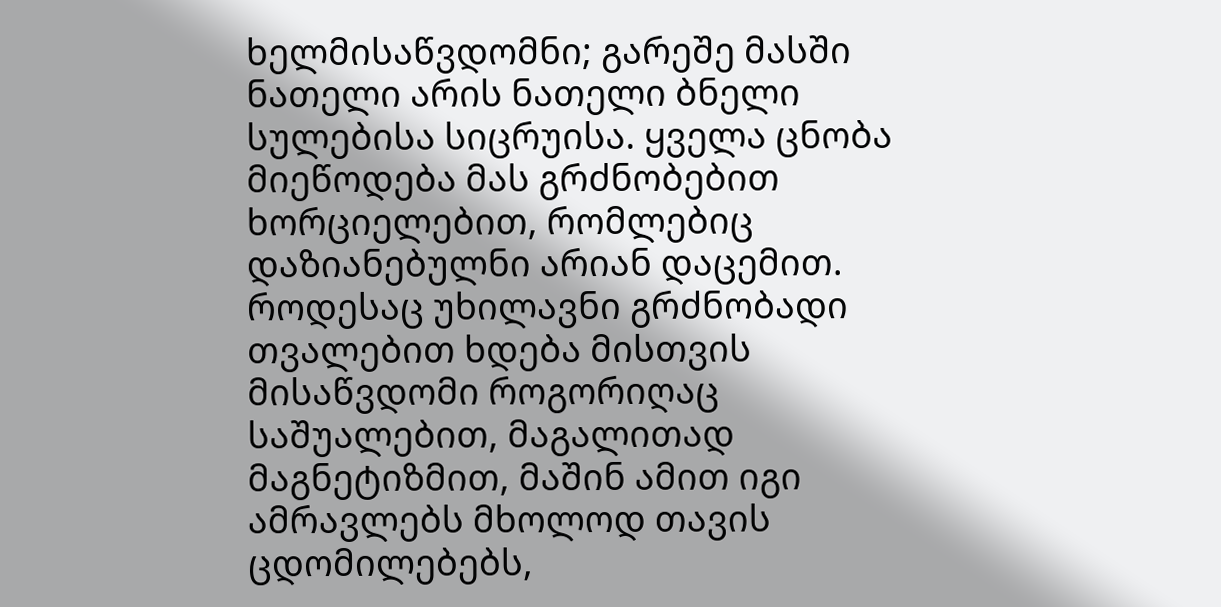ხელმისაწვდომნი; გარეშე მასში ნათელი არის ნათელი ბნელი სულებისა სიცრუისა. ყველა ცნობა მიეწოდება მას გრძნობებით ხორციელებით, რომლებიც დაზიანებულნი არიან დაცემით. როდესაც უხილავნი გრძნობადი თვალებით ხდება მისთვის მისაწვდომი როგორიღაც საშუალებით, მაგალითად მაგნეტიზმით, მაშინ ამით იგი ამრავლებს მხოლოდ თავის ცდომილებებს,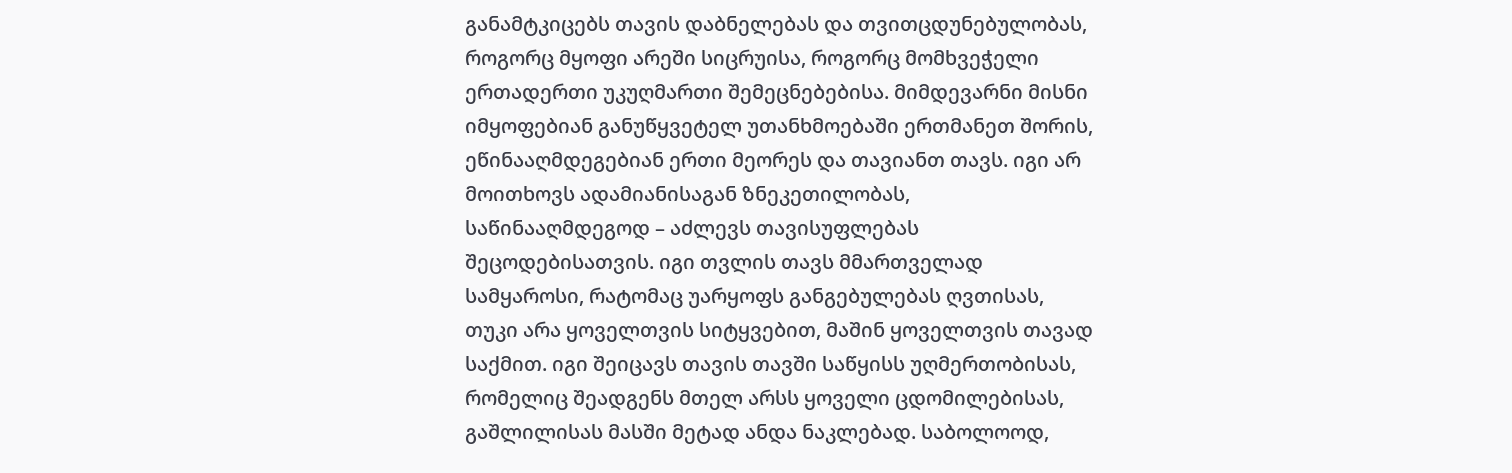განამტკიცებს თავის დაბნელებას და თვითცდუნებულობას, როგორც მყოფი არეში სიცრუისა, როგორც მომხვეჭელი ერთადერთი უკუღმართი შემეცნებებისა. მიმდევარნი მისნი იმყოფებიან განუწყვეტელ უთანხმოებაში ერთმანეთ შორის, ეწინააღმდეგებიან ერთი მეორეს და თავიანთ თავს. იგი არ მოითხოვს ადამიანისაგან ზნეკეთილობას, საწინააღმდეგოდ – აძლევს თავისუფლებას შეცოდებისათვის. იგი თვლის თავს მმართველად სამყაროსი, რატომაც უარყოფს განგებულებას ღვთისას, თუკი არა ყოველთვის სიტყვებით, მაშინ ყოველთვის თავად საქმით. იგი შეიცავს თავის თავში საწყისს უღმერთობისას, რომელიც შეადგენს მთელ არსს ყოველი ცდომილებისას, გაშლილისას მასში მეტად ანდა ნაკლებად. საბოლოოდ,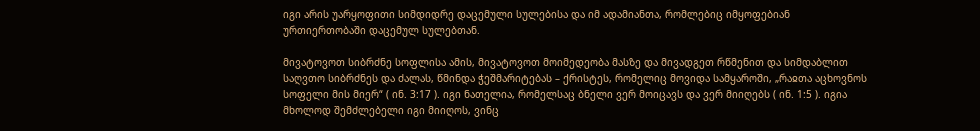იგი არის უარყოფითი სიმდიდრე დაცემული სულებისა და იმ ადამიანთა, რომლებიც იმყოფებიან ურთიერთობაში დაცემულ სულებთან.

მივატოვოთ სიბრძნე სოფლისა ამის, მივატოვოთ მოიმედეობა მასზე და მივადგეთ რწმენით და სიმდაბლით საღვთო სიბრძნეს და ძალას, წმინდა ჭეშმარიტებას – ქრისტეს, რომელიც მოვიდა სამყაროში, „რაჲთა აცხოვნოს სოფელი მის მიერ“ ( ინ. 3:17 ). იგი ნათელია, რომელსაც ბნელი ვერ მოიცავს და ვერ მიიღებს ( ინ. 1:5 ). იგია მხოლოდ შემძლებელი იგი მიიღოს, ვინც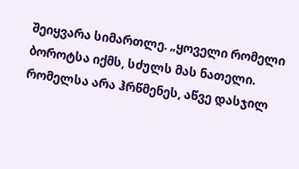შეიყვარა სიმართლე. „ყოველი რომელი ბოროტსა იქმს, სძულს მას ნათელი. რომელსა არა ჰრწმენეს, აწვე დასჯილ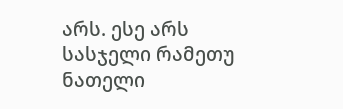არს. ესე არს სასჯელი რამეთუ ნათელი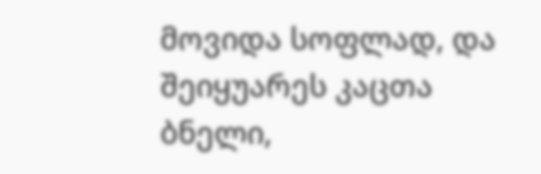მოვიდა სოფლად, და შეიყუარეს კაცთა ბნელი,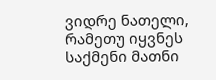ვიდრე ნათელი, რამეთუ იყვნეს საქმენი მათნი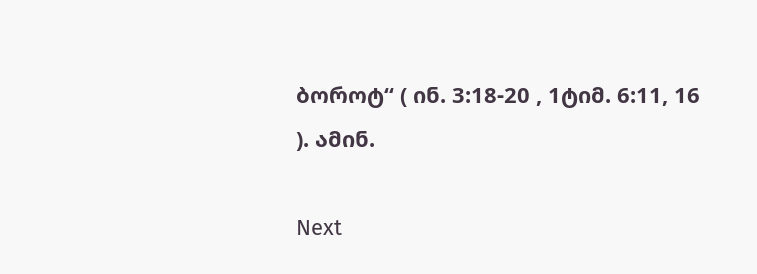ბოროტ“ ( ინ. 3:18-20 , 1ტიმ. 6:11, 16 ). ამინ.

Next